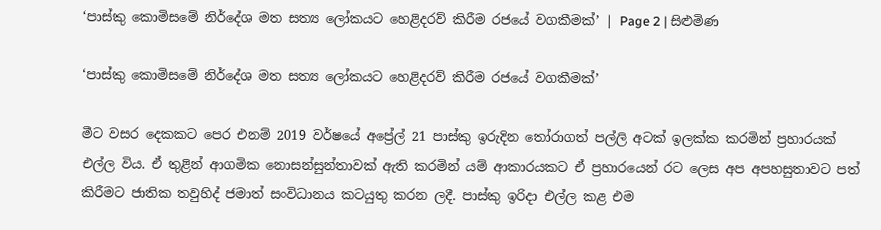‘පාස්කු කොමිසමේ නිර්දේශ මත සත්‍ය ලෝකයට හෙළිදරව් කිරීම රජයේ වගකීමක්’ | Page 2 | සිළුමිණ

‘පාස්කු කොමිසමේ නිර්දේශ මත සත්‍ය ලෝකයට හෙළිදරව් කිරීම රජයේ වගකීමක්’

මීට වසර දෙකකට පෙර එනම් 2019 වර්ෂයේ අප්‍රේල් 21 පාස්කු ඉරුදින තෝරාගත් පල්ලි අටක් ඉලක්ක කරමින් ප්‍රහාරයක් එල්ල විය. ඒ තුළින් ආගමික නොසන්සුන්තාවක් ඇති කරමින් යම් ආකාරයකට ඒ ප්‍රහාරයෙන් රට ලෙස අප අපහසුතාවට පත් කිරීමට ජාතික තවුහිද් ජමාත් සංවිධානය කටයුතු කරන ලදී. පාස්කු ඉරිදා එල්ල කළ එම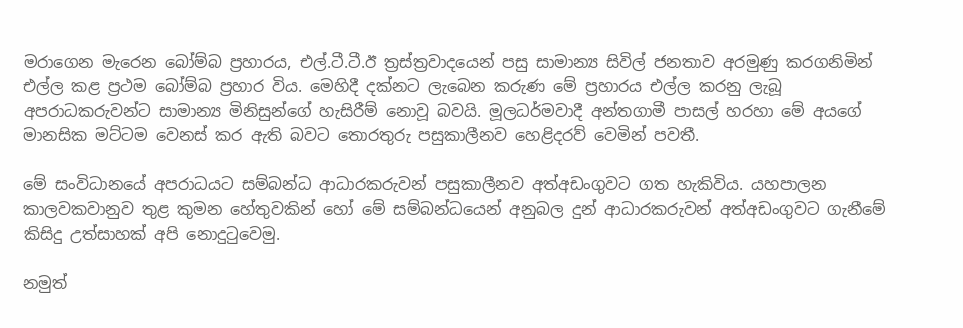මරාගෙන මැරෙන බෝම්බ ප්‍රහාරය, එල්.ටී.ටී.ඊ ත්‍රස්ත්‍රවාදයෙන් පසු සාමාන්‍ය සිවිල් ජනතාව අරමුණු කරගනිමින් එල්ල කළ ප්‍රථම බෝම්බ ප්‍රහාර විය. මෙහිදී දක්නට ලැබෙන කරුණ මේ ප්‍රහාරය එල්ල කරනු ලැබූ අපරාධකරුවන්ට සාමාන්‍ය මිනිසුන්ගේ හැසිරීම් නොවූ බවයි. මූලධර්මවාදී අන්තගාමී පාසල් හරහා මේ අයගේ මානසික මට්ටම වෙනස් කර ඇති බවට තොරතුරු පසුකාලීනව හෙළිදරව් වෙමින් පවතී.

මේ සංවිධානයේ අපරාධයට සම්බන්ධ ආධාරකරුවන් පසුකාලීනව අත්අඩංගුවට ගත හැකිවිය. යහපාලන කාලවකවානුව තුළ කුමන හේතුවකින් හෝ මේ සම්බන්ධයෙන් අනුබල දුන් ආධාරකරුවන් අත්අඩංගුවට ගැනීමේ කිසිදු උත්සාහක් අපි නොදුටුවෙමු.

නමුත්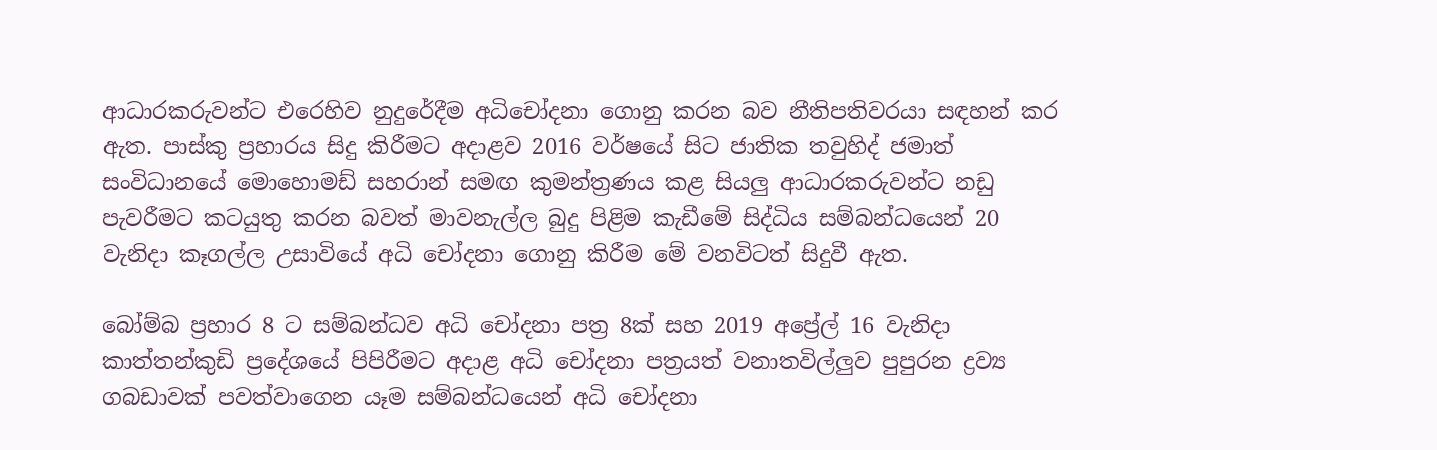ආධාරකරුවන්ට එරෙහිව නුදුරේදීම අධිචෝදනා ගොනු කරන බව නීතිපතිවරයා සඳහන් කර ඇත. පාස්කු ප්‍රහාරය සිදු කිරීමට අදාළව 2016 වර්ෂයේ සිට ජාතික තවුහිද් ජමාත් සංවිධානයේ මොහොමඩ් සහරාන් සමඟ කුමන්ත්‍රණය කළ සියලු ආධාරකරුවන්ට නඩු පැවරීමට කටයුතු කරන බවත් මාවනැල්ල බුදු පිළිම කැඩීමේ සිද්ධිය සම්බන්ධයෙන් 20 වැනිදා කෑගල්ල උසාවියේ අධි චෝදනා ගොනු කිරීම මේ වනවිටත් සිදුවී ඇත.

බෝම්බ ප්‍රහාර 8 ට සම්බන්ධව අධි චෝදනා පත්‍ර 8ක් සහ 2019 අප්‍රේල් 16 වැනිදා කාත්තන්කුඩි ප්‍රදේශයේ පිපිරීමට අදාළ අධි චෝදනා පත්‍රයත් වනාතවිල්ලුව පුපුරන ද්‍රව්‍ය ගබඩාවක් පවත්වාගෙන යෑම සම්බන්ධයෙන් අධි චෝදනා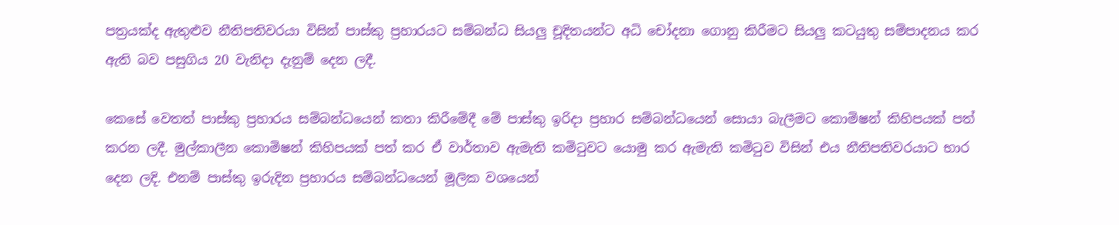පත්‍රයක්ද ඇතුළුව නීතිපතිවරයා විසින් පාස්කු ප්‍රහාරයට සම්බන්ධ සියලු චූදිතයන්ට අධි චෝදනා ගොනු කිරීමට සියලු කටයුතු සම්පාදනය කර ඇති බව පසුගිය 20 වැනිදා දැනුම් දෙන ලදී.

කෙසේ වෙතත් පාස්කු ප්‍රහාරය සම්බන්ධයෙන් කතා කිරීමේදී මේ පාස්කු ඉරිදා ප්‍රහාර සම්බන්ධයෙන් සොයා බැලීමට කොමිෂන් කිහිපයක් පත් කරන ලදී. මුල්කාලීන කොමිෂන් කිහිපයක් පත් කර ඒ වාර්තාව ඇමැති කමිටුවට යොමු කර ඇමැති කමිටුව විසින් එය නීතිපතිවරයාට භාර දෙන ලදි. එනම් පාස්කු ඉරුදින ප්‍රහාරය සම්බන්ධයෙන් මූලික වශයෙන්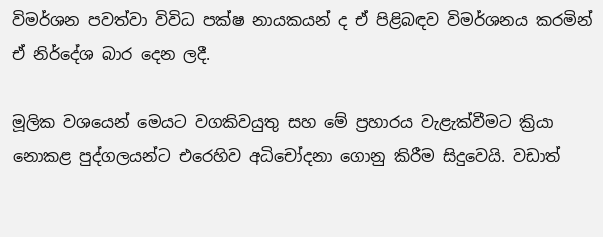විමර්ශන පවත්වා විවිධ පක්ෂ නායකයන් ද ඒ පිළිබඳව විමර්ශනය කරමින් ඒ නිර්දේශ බාර දෙන ලදී.

මූලික වශයෙන් මෙයට වගකිවයුතු සහ මේ ප්‍රහාරය වැළැක්වීමට ක්‍රියා නොකළ පුද්ගලයන්ට එරෙහිව අධිචෝදනා ගොනු කිරීම සිදුවෙයි. වඩාත්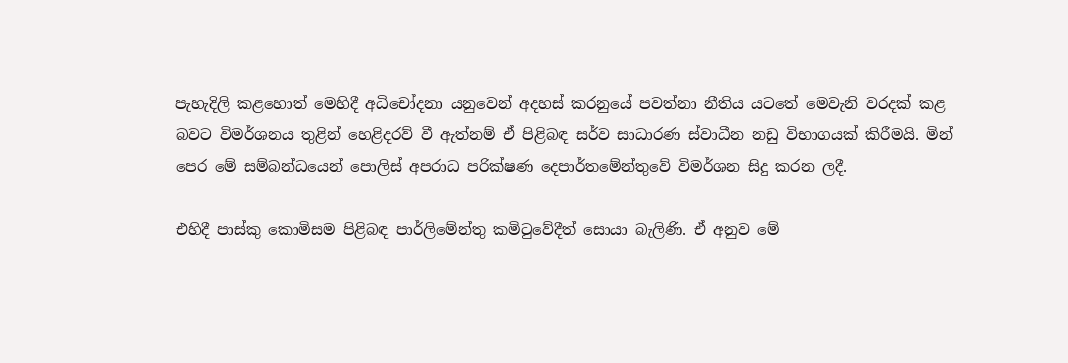පැහැදිලි කළහොත් මෙහිදී අධිචෝදනා යනුවෙන් අදහස් කරනුයේ පවත්නා නීතිය යටතේ මෙවැනි වරදක් කළ බවට විමර්ශනය තුළින් හෙළිදරව් වී ඇත්නම් ඒ පිළිබඳ සර්ව සාධාරණ ස්වාධීන නඩු විභාගයක් කිරීමයි. මින් පෙර මේ සම්බන්ධයෙන් පොලිස් අපරාධ පරික්ෂණ දෙපාර්තමේන්තුවේ විමර්ශන සිදු කරන ලදී.

එහිදී පාස්කු කොමිසම පිළිබඳ පාර්ලිමේන්තු කමිටුවේදීත් සොයා බැලිණි. ඒ අනුව මේ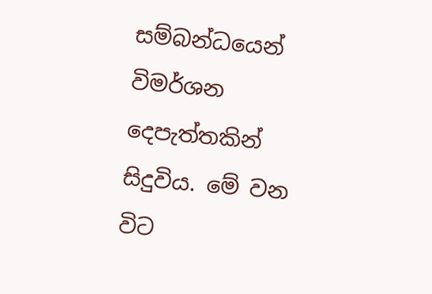සම්බන්ධයෙන් විමර්ශන දෙපැත්තකින් සිදුවිය. මේ වන විට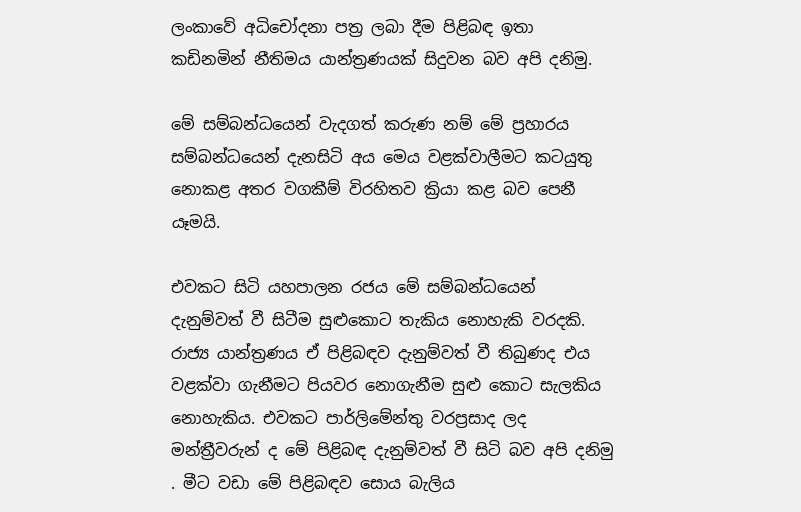ලංකාවේ අධිචෝදනා පත්‍ර ලබා දීම පිළිබඳ ඉතා කඩිනමින් නීතිමය යාන්ත්‍රණයක් සිදුවන බව අපි දනිමු.

මේ සම්බන්ධයෙන් වැදගත් කරුණ නම් මේ ප්‍රහාරය සම්බන්ධයෙන් දැනසිටි අය මෙය වළක්වාලීමට කටයුතු නොකළ අතර වගකීම් විරහිතව ක්‍රියා කළ බව පෙනී යෑමයි.

එවකට සිටි යහපාලන රජය මේ සම්බන්ධයෙන් දැනුම්වත් වී සිටීම සුළුකොට තැකිය නොහැකි වරදකි. රාජ්‍ය යාන්ත්‍රණය ඒ පිළිබඳව දැනුම්වත් වී තිබුණද එය වළක්වා ගැනීමට පියවර නොගැනීම සුළු කොට සැලකිය නොහැකිය. එවකට පාර්ලිමේන්තු වරප්‍රසාද ලද මන්ත්‍රීවරුන් ද මේ පිළිබඳ දැනුම්වත් වී සිටි බව අපි දනිමු . මීට වඩා මේ පිළිබඳව සොය බැලිය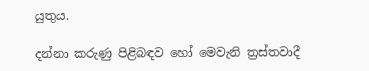යුතුය.

දන්නා කරුණු පිළිබඳව හෝ මෙවැනි ත්‍රස්තවාදී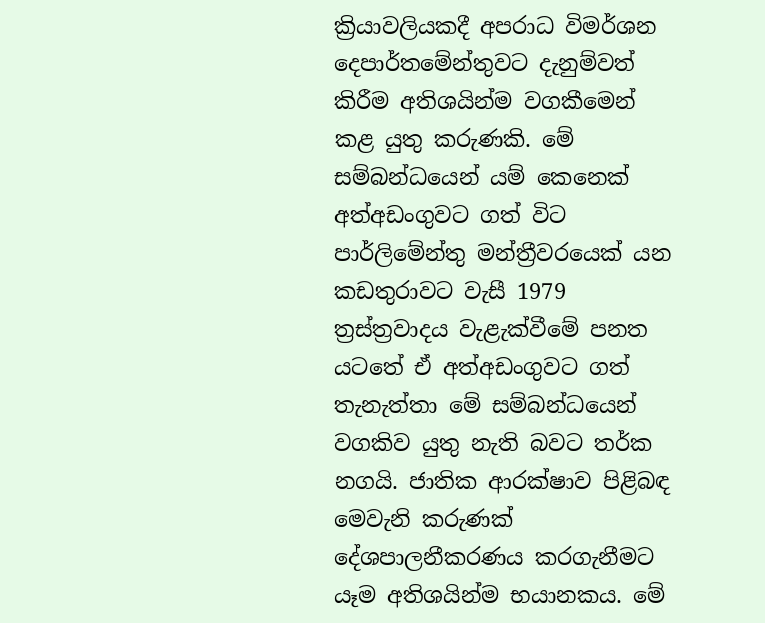ක්‍රියාවලියකදී අපරාධ විමර්ශන දෙපාර්තමේන්තුවට දැනුම්වත් කිරීම අතිශයින්ම වගකීමෙන් කළ යුතු කරුණකි. මේ සම්බන්ධයෙන් යම් කෙනෙක් අත්අඩංගුවට ගත් විට පාර්ලිමේන්තු මන්ත්‍රීවරයෙක් යන කඩතුරාවට වැසී 1979 ත්‍රස්ත්‍රවාදය වැළැක්වීමේ පනත යටතේ ඒ අත්අඩංගුවට ගත් තැනැත්තා මේ සම්බන්ධයෙන් වගකිව යුතු නැති බවට තර්ක නගයි. ජාතික ආරක්ෂාව පිළිබඳ මෙවැනි කරුණක් දේශපාලනීකරණය කරගැනීමට යෑම අතිශයින්ම භයානකය. මේ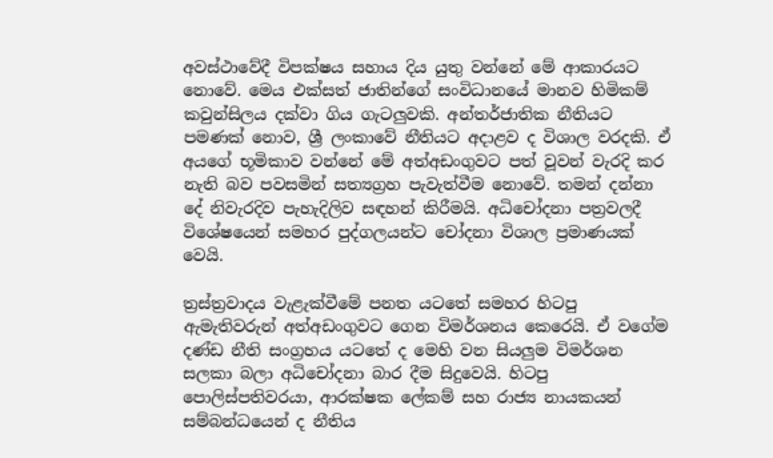අවස්ථාවේදී විපක්ෂය සහාය දිය යුතු වන්නේ මේ ආකාරයට නොවේ. මෙය එක්සත් ජාතින්ගේ සංවිධානයේ මානව හිමිකම් කවුන්සිලය දක්වා ගිය ගැටලුවකි. අන්තර්ජාතික නීතියට පමණක් නොව, ශ්‍රී ලංකාවේ නීතියට අදාළව ද විශාල වරදකි. ඒ අයගේ භූමිකාව වන්නේ මේ අත්අඩංගුවට පත් වූවන් වැරදි කර නැති බව පවසමින් සත්‍යග්‍රහ පැවැත්වීම නොවේ. තමන් දන්නා දේ නිවැරදිව පැහැදිලිව සඳහන් කිරීමයි. අධිචෝදනා පත්‍රවලදී විශේෂයෙන් සමහර පුද්ගලයන්ට චෝදනා විශාල ප්‍රමාණයක් වෙයි.

ත්‍රස්ත්‍රවාදය වැළැක්වීමේ පනත යටතේ සමහර හිටපු ඇමැතිවරුන් අත්අඩංගුවට ගෙන විමර්ශනය කෙරෙයි. ඒ වගේම දණ්ඩ නීති සංග්‍රහය යටතේ ද මෙහි වන සියලුම විමර්ශන සලකා බලා අධිචෝදනා බාර දීම සිදුවෙයි. හිටපු පොලිස්පතිවරයා, ආරක්ෂක ලේකම් සහ රාජ්‍ය නායකයන් සම්බන්ධයෙන් ද නීතිය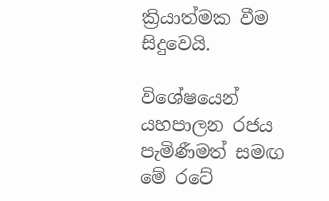ක්‍රියාත්මක වීම සිදුවෙයි.

විශේෂයෙන් යහපාලන රජය පැමිණීමත් සමඟ මේ රටේ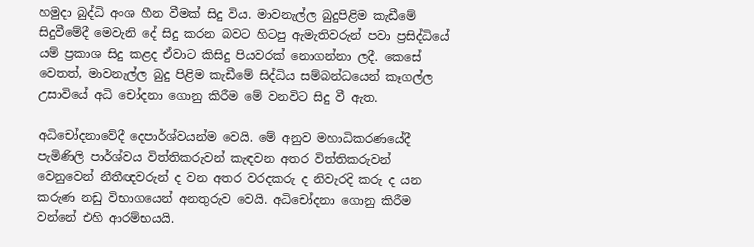හමුදා බුද්ධි අංශ හීන වීමක් සිදු විය. මාවනැල්ල බුදුපිළිම කැඩීමේ සිදුවීමේදී මෙවැනි දේ සිදු කරන බවට හිටපු ඇමැතිවරුන් පවා ප්‍රසිද්ධියේ යම් ප්‍රකාශ සිදු කළද ඒවාට කිසිදු පියවරක් නොගන්නා ලදී. කෙසේ වෙතත්, මාවනැල්ල බුදු පිළිම කැඩීමේ සිද්ධිය සම්බන්ධයෙන් කෑගල්ල උසාවියේ අධි චෝදනා ගොනු කිරීම මේ වනවිට සිදු වී ඇත.

අධිචෝදනාවේදී දෙපාර්ශ්වයන්ම වෙයි. මේ අනුව මහාධිකරණයේදී පැමිණිලි පාර්ශ්වය විත්තිකරුවන් කැඳවන අතර විත්තිකරුවන් වෙනුවෙන් නීතීඥවරුන් ද වන අතර වරදකරු ද නිවැරදි කරු ද යන කරුණ නඩු විභාගයෙන් අනතුරුව වෙයි. අධිචෝදනා ගොනු කිරීම වන්නේ එහි ආරම්භයයි.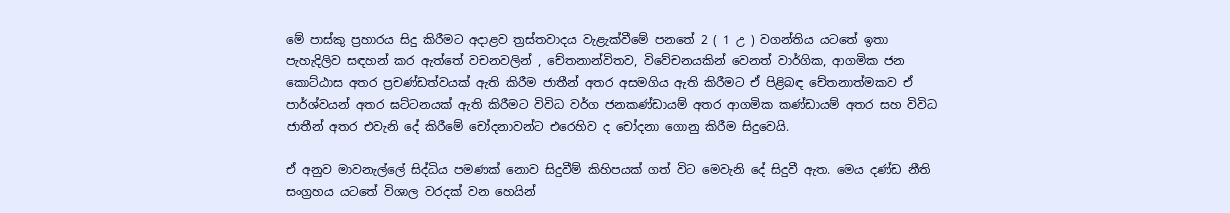මේ පාස්කු ප්‍රහාරය සිදු කිරීමට අදාළව ත්‍රස්තවාදය වැළැක්වීමේ පනතේ 2 ( 1 උ ) වගන්තිය යටතේ ඉතා පැහැදිලිව සඳහන් කර ඇත්තේ වචනවලින් , චේතනාන්විතව, විවේචනයකින් වෙනත් වාර්ගික, ආගමික ජන කොට්ඨාස අතර ප්‍රචණ්ඩත්වයක් ඇති කිරීම ජාතීන් අතර අසමගිය ඇති කිරීමට ඒ පිළිබඳ චේතනාත්මකව ඒ පාර්ශ්වයන් අතර ඝට්ටනයක් ඇති කිරීමට විවිධ වර්ග ජනකණ්ඩායම් අතර ආගමික කණ්ඩායම් අතර සහ විවිධ ජාතීන් අතර එවැනි දේ කිරීමේ චෝදනාවන්ට එරෙහිව ද චෝදනා ගොනු කිරීම සිදුවෙයි.

ඒ අනුව මාවනැල්ලේ සිද්ධිය පමණක් නොව සිදුවීම් කිහිපයක් ගත් විට මෙවැනි දේ සිදුවී ඇත. මෙය දණ්ඩ නීති සංග්‍රහය යටතේ විශාල වරදක් වන හෙයින්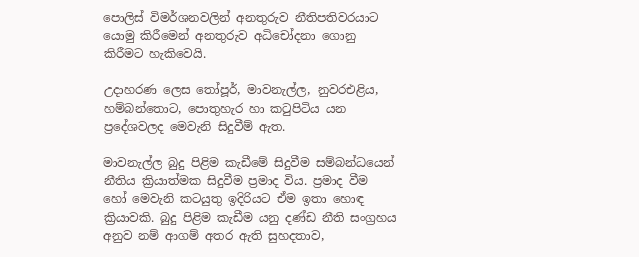පොලිස් විමර්ශනවලින් අනතුරුව නීතිපතිවරයාට යොමු කිරීමෙන් අනතුරුව අධිචෝදනා ගොනු කිරීමට හැකිවෙයි.

උදාහරණ ලෙස තෝපූර්, මාවනැල්ල, නුවරඑළිය, හම්බන්තොට, පොතුහැර හා කටුපිටිය යන ප්‍රදේශවලද මෙවැනි සිදුවීම් ඇත.

මාවනැල්ල බුදු පිළිම කැඩීමේ සිදුවීම සම්බන්ධයෙන් නීතිය ක්‍රියාත්මක සිදුවීම ප්‍රමාද විය. ප්‍රමාද වීම හෝ මෙවැනි කටයුතු ඉදිරියට ඒම ඉතා හොඳ ක්‍රියාවකි. බුදු පිළිම කැඩීම යනු දණ්ඩ නීති සංග්‍රහය අනුව නම් ආගම් අතර ඇති සුහදතාව,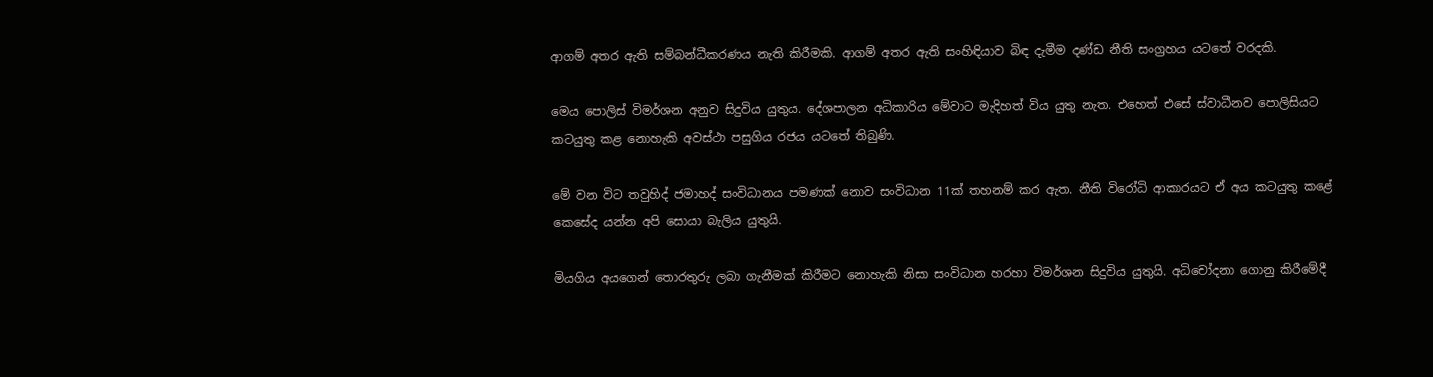ආගම් අතර ඇති සම්බන්ධීකරණය නැති කිරීමකි. ආගම් අතර ඇති සංහිඳියාව බිඳ දැමීම දණ්ඩ නීති සංග්‍රහය යටතේ වරදකි.

මෙය පොලිස් විමර්ශන අනුව සිදුවිය යුතුය. දේශපාලන අධිකාරිය මේවාට මැදිහත් විය යුතු නැත. එහෙත් එසේ ස්වාධීනව පොලිසියට කටයුතු කළ නොහැකි අවස්ථා පසුගිය රජය යටතේ තිබුණි.

මේ වන විට තවුහිද් ජමාහද් සංවිධානය පමණක් නොව සංවිධාන 11ක් තහනම් කර ඇත. නීති විරෝධි ආකාරයට ඒ අය කටයුතු කළේ කෙසේද යන්න අපි සොයා බැලිය යුතුයි.

මියගිය අයගෙන් තොරතුරු ලබා ගැනීමක් කිරීමට නොහැකි නිසා සංවිධාන හරහා විමර්ශන සිදුවිය යුතුයි. අධිචෝදනා ගොනු කිරීමේදී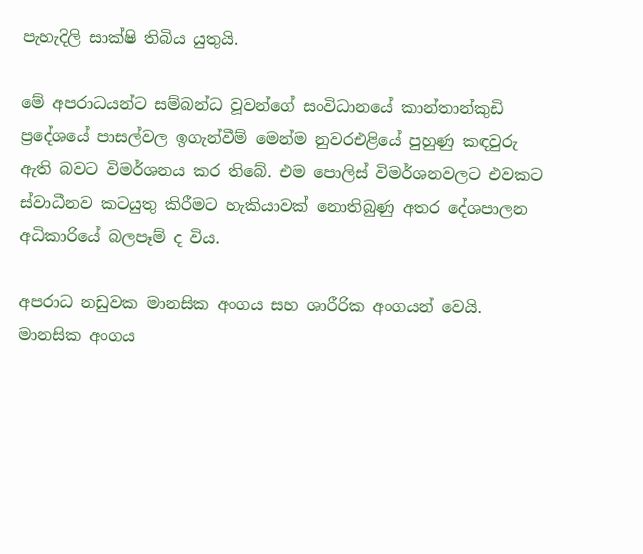පැහැදිලි සාක්ෂි තිබිය යුතුයි.

මේ අපරාධයන්ට සම්බන්ධ වූවන්ගේ සංවිධානයේ කාන්තාන්කුඩි ප්‍රදේශයේ පාසල්වල ඉගැන්වීම් මෙන්ම නුවරඑළියේ පුහුණු කඳවුරු ඇති බවට විමර්ශනය කර තිබේ. එම පොලිස් විමර්ශනවලට එවකට ස්වාධීනව කටයුතු කිරීමට හැකියාවක් නොතිබුණු අතර දේශපාලන අධිකාරියේ බලපෑම් ද විය.

අපරාධ නඩුවක මානසික අංගය සහ ශාරීරික අංගයන් වෙයි. මානසික අංගය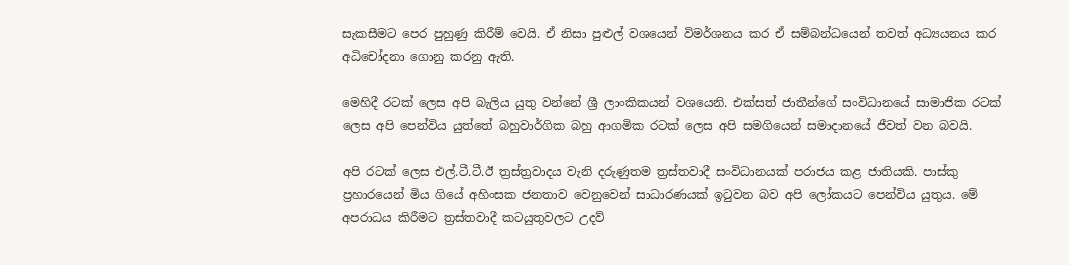සැකසීමට පෙර පුහුණු කිරීම් වෙයි. ඒ නිසා පුළුල් වශයෙන් විමර්ශනය කර ඒ සම්බන්ධයෙන් තවත් අධ්‍යයනය කර අධිචෝදනා ගොනු කරනු ඇති.

මෙහිදී රටක් ලෙස අපි බැලිය යුතු වන්නේ ශ්‍රී ලාංකිකයන් වශයෙනි. එක්සත් ජාතීන්ගේ සංවිධානයේ සාමාජික රටක් ලෙස අපි පෙන්විය යුත්තේ බහුවාර්ගික බහු ආගමික රටක් ලෙස අපි සමගියෙන් සමාදානයේ ජීවත් වන බවයි.

අපි රටක් ලෙස එල්.ටී.ටී.ඊ ත්‍රස්ත්‍රවාදය වැනි දරුණුතම ත්‍රස්තවාදී සංවිධානයක් පරාජය කළ ජාතියකි. පාස්කු ප්‍රහාරයෙන් මිය ගියේ අහිංසක ජනතාව වෙනුවෙන් සාධාරණයක් ඉටුවන බව අපි ලෝකයට පෙන්විය යුතුය. මේ අපරාධය කිරීමට ත්‍රස්තවාදී කටයුතුවලට උදව්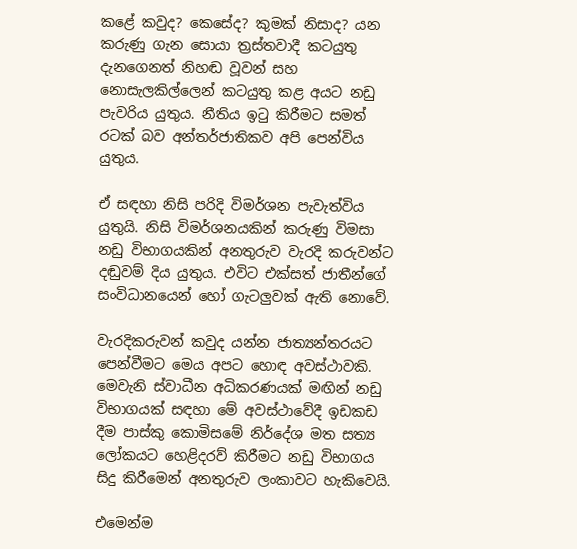කළේ කවුද? කෙසේද? කුමක් නිසාද? යන කරුණු ගැන සොයා ත්‍රස්තවාදී කටයුතු දැනගෙනත් නිහඬ වූවන් සහ නොසැලකිල්ලෙන් කටයුතු කළ අයට නඩු පැවරිය යුතුය. නීතිය ඉටු කිරීමට සමත් රටක් බව අන්තර්ජාතිකව අපි පෙන්විය යුතුය.

ඒ සඳහා නිසි පරිදි විමර්ශන පැවැත්විය යුතුයි. නිසි විමර්ශනයකින් කරුණු විමසා නඩු විභාගයකින් අනතුරුව වැරදි කරුවන්ට දඬුවම් දිය යුතුය. එවිට එක්සත් ජාතීන්ගේ සංවිධානයෙන් හෝ ගැටලුවක් ඇති නොවේ.

වැරදිකරුවන් කවුද යන්න ජාත්‍යන්තරයට පෙන්වීමට මෙය අපට හොඳ අවස්ථාවකි. මෙවැනි ස්වාධීන අධිකරණයක් මඟින් නඩු විභාගයක් සඳහා මේ අවස්ථාවේදී ඉඩකඩ දීම පාස්කු කොමිසමේ නිර්දේශ මත සත්‍ය ලෝකයට හෙළිදරව් කිරීමට නඩු විභාගය සිදු කිරීමෙන් අනතුරුව ලංකාවට හැකිවෙයි.

එමෙන්ම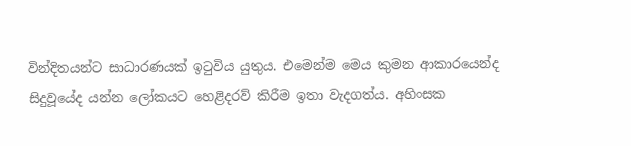වින්දිතයන්ට සාධාරණයක් ඉටුවිය යුතුය. එමෙන්ම මෙය කුමන ආකාරයෙන්ද සිදුවූයේද යන්න ලෝකයට හෙළිදරව් කිරීම ඉතා වැදගත්ය. අහිංසක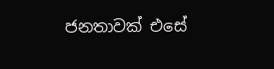ජනතාවක් එසේ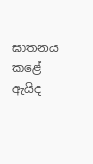ඝාතනය කළේ ඇයිද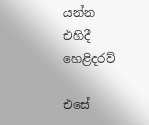යන්න එහිදී හෙළිදරව්

එසේ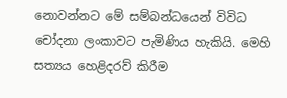නොවන්නට මේ සම්බන්ධයෙන් විවිධ චෝදනා ලංකාවට පැමිණිය හැකියි. මෙහි සත්‍යය හෙළිදරව් කිරීම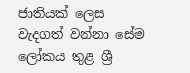ජාතියක් ලෙස වැදගත් වන්නා සේම ලෝකය තුළ ශ්‍රී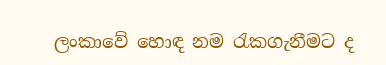ලංකාවේ හොඳ නම රැකගැනීමට ද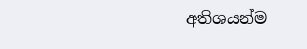අතිශයන්ම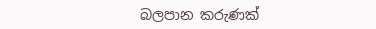බලපාන කරුණක්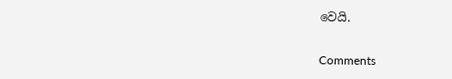වෙයි.

Comments